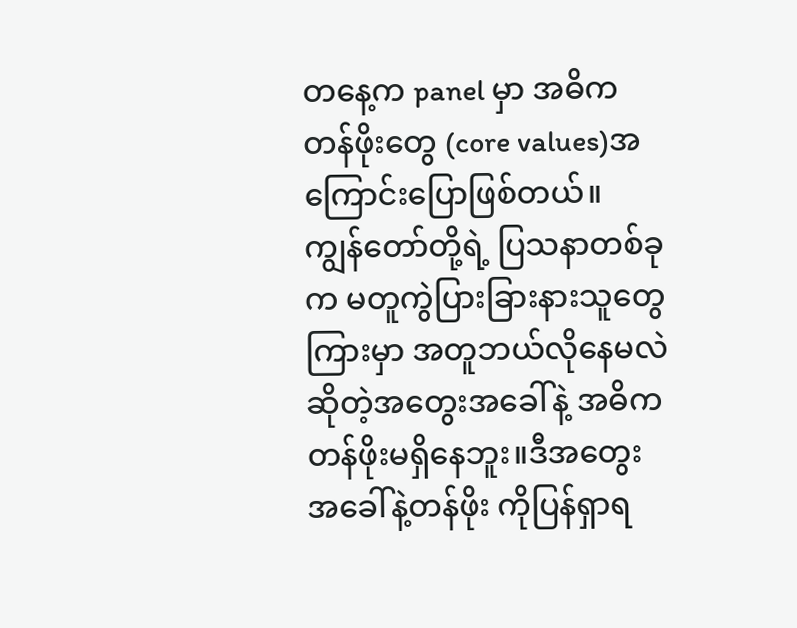တနေ့က panel မှာ အဓိကတန်ဖိုးတွေ (core values)အကြောင်းပြောဖြစ်တယ်။ ကျွန်တော်တို့ရဲ့ ပြသနာတစ်ခုက မတူကွဲပြားခြားနားသူတွေကြားမှာ အတူဘယ်လိုနေမလဲဆိုတဲ့အတွေးအခေါ်နဲ့ အဓိကတန်ဖိုးမရှိနေဘူး။ဒီအတွေးအခေါ်နဲ့တန်ဖိုး ကိုပြန်ရှာရ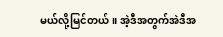မယ်လို့မြင်တယ်။ အဲ့ဒီအတွက်အဲဒီအ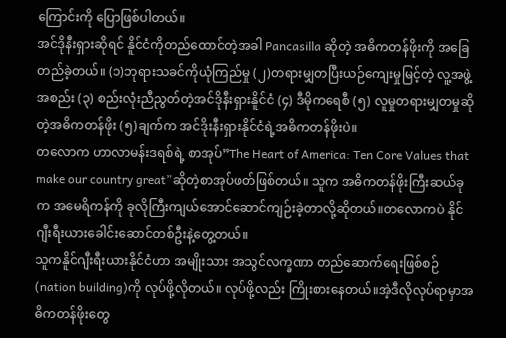ကြောင်းကို ပြောဖြစ်ပါတယ်။
အင်ဒိုနီးရှားဆိုရင် နိူင်ငံကိုတည်ထောင်တဲ့အခါ Pancasilla ဆိုတဲ့ အဓိကတန်ဖိုးကို အခြေတည်ခဲ့တယ်။ (၁)ဘုရားသခင်ကိုယုံကြည်မှု (၂)တရားမျှတပြီးယဉ်ကျေးမှုမြင့်တဲ့ လူ့အဖွဲ့အစည်း (၃) စည်းလုံးညီညွတ်တဲ့အင်ဒိုနီးရှားနိူင်ငံ (၄) ဒီမိုကရေစီ (၅) လူမှုတရားမျှတမှုဆိုတဲ့အဓိကတန်ဖိုး (၅)ချက်က အင်ဒိုးနီးရှားနိုင်ငံရဲ့အဓိကတန်ဖိုးပဲ။
တလောက ဟာလာမန်းဒရစ်ရဲ့ စာအုပ်”The Heart of America: Ten Core Values that make our country great”ဆိုတဲ့စာအုပ်ဖတ်ဖြစ်တယ်။ သူက အဓိကတန်ဖိုးကြီးဆယ်ခုက အမေရိကန်ကို ခုလိုကြီးကျယ်အောင်ဆောင်ကျဉ်းခဲ့တာလို့ဆိုတယ်။တလောကပဲ နိုင်ဂျီးရီးယားခေါင်းဆောင်တစ်ဦးနဲ့တွေ့တယ်။
သူကနိူင်ဂျီးရီးယားနိုင်ငံဟာ အမျိုးသား အသွင်လက္ခဏာ တည်ဆောက်ရေးဖြစ်စဉ်(nation building)ကို လုပ်ဖို့လိုတယ်။ လုပ်ဖို့လည်း ကြိုးစားနေတယ်။အဲ့ဒီလိုလုပ်ရာမှာအဓိကတန်ဖိုးတွေ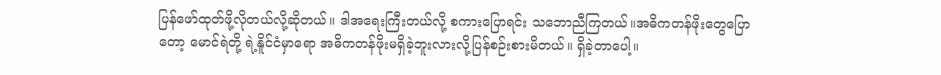ပြန်ဖော်ထုတ်ဖို့လိုတယ်လို့ဆိုတယ်။ ဒါအရေးကြီးတယ်လို့ စကားပြောရင်း သဘောညီကြတယ်။အဓိကတန်ဖိုးတွေပြောတော့ မောင်ရဲတို့ ရဲ့နိူင်ငံမှာရော အဓိကတန်ဖိုးမရှိခဲ့ဘူးလားလို့ပြန်စဉ်းစားမိတယ်။ ရှိခဲ့တာပေါ့။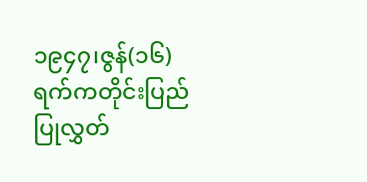၁၉၄၇၊ဇွန်(၁၆)ရက်ကတိုင်းပြည်ပြုလွှတ်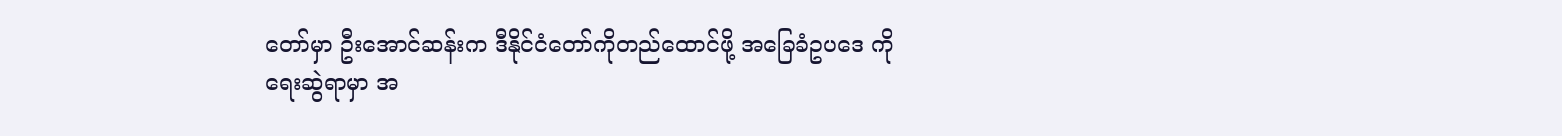တော်မှာ ဦးအောင်ဆန်းက ဒီနိုင်ငံတော်ကိုတည်ထောင်ဖို့ အခြေခံဥပဒေ ကိုရေးဆွဲရာမှာ အ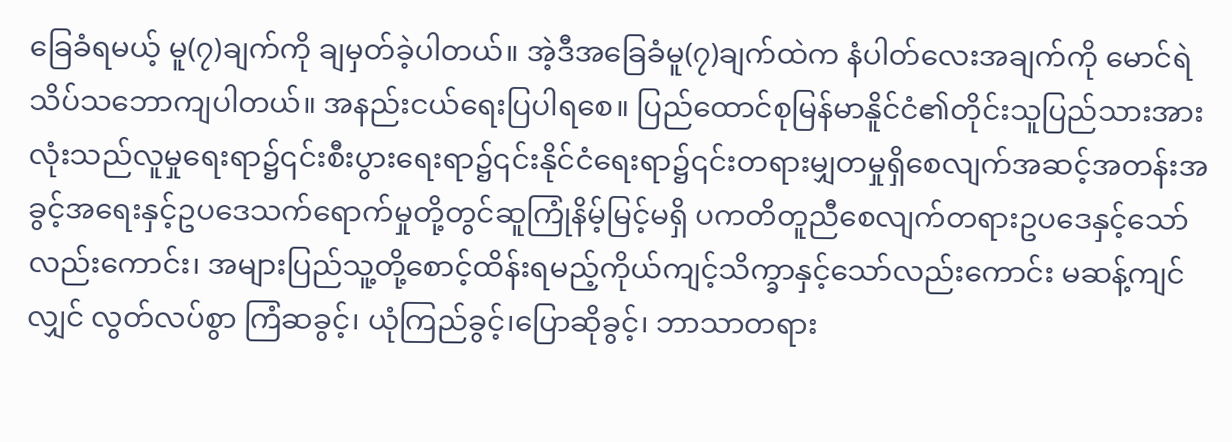ခြေခံရမယ့် မူ(၇)ချက်ကို ချမှတ်ခဲ့ပါတယ်။ အဲ့ဒီအခြေခံမူ(၇)ချက်ထဲက နံပါတ်လေးအချက်ကို မောင်ရဲသိပ်သဘောကျပါတယ်။ အနည်းငယ်ရေးပြပါရစေ။ ပြည်ထောင်စုမြန်မာနိူင်ငံ၏တိုင်းသူပြည်သားအားလုံးသည်လူမှုရေးရာ၌၎င်းစီးပွားရေးရာ၌၎င်းနိုင်ငံရေးရာ၌၎င်းတရားမျှတမှုရှိစေလျက်အဆင့်အတန်းအခွင့်အရေးနှင့်ဥပဒေသက်ရောက်မှုတို့တွင်ဆူကြုံနိမ့်မြင့်မရှိ ပကတိတူညီစေလျက်တရားဥပဒေနှင့်သော်လည်းကောင်း၊ အများပြည်သူ့တို့စောင့်ထိန်းရမည့်ကိုယ်ကျင့်သိက္ခာနှင့်သော်လည်းကောင်း မဆန့်ကျင်လျှင် လွတ်လပ်စွာ ကြံဆခွင့်၊ ယုံကြည်ခွင့်၊ပြောဆိုခွင့်၊ ဘာသာတရား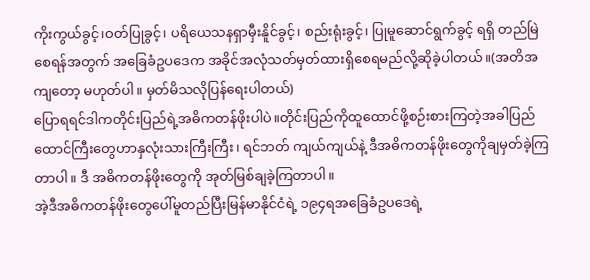ကိုးကွယ်ခွင့်၊ဝတ်ပြုခွင့်၊ ပရိယေသနရှာမှီးနိူင်ခွင့်၊ စည်းရုံးခွင့်၊ ပြုမူဆောင်ရွက်ခွင့် ရရှိ တည်မြဲစေရန်အတွက် အခြေခံဥပဒေက အခိုင်အလုံသတ်မှတ်ထားရှိစေရမည်လို့ဆိုခဲ့ပါတယ်။(အတိအကျတော့ မဟုတ်ပါ။ မှတ်မိသလိုပြန်ရေးပါတယ်)
ပြောရရင်ဒါကတိုင်းပြည်ရဲ့အဓိကတန်ဖိုးပါပဲ။တိုင်းပြည်ကိုထူထောင်ဖို့စဉ်းစားကြတဲ့အခါပြည်ထောင်ကြီးတွေဟာနှလုံးသားကြီးကြီး၊ ရင်ဘတ် ကျယ်ကျယ်နဲ့ ဒီအဓိကတန်ဖိုးတွေကိုချမှတ်ခဲ့ကြတာပါ။ ဒီ အဓိကတန်ဖိုးတွေကို အုတ်မြစ်ချခဲ့ကြတာပါ။
အဲ့ဒီအဓိကတန်ဖိုးတွေပေါ်မူတည်ပြီးမြန်မာနိုင်ငံရဲ့ ၁၉၄ရအခြေခံဥပဒေရဲ့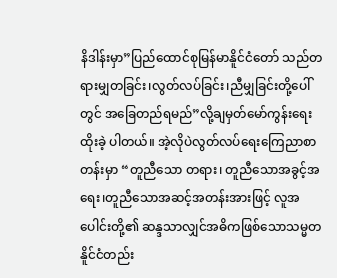နိဒါန်းမှာ”ပြည်ထောင်စုမြန်မာနိူင်ငံတော် သည်တရားမျှတခြင်း၊လွတ်လပ်ခြင်း၊ညီမျှခြင်းတို့ပေါ်တွင် အခြေတည်ရမည်”လို့ချမှတ်မော်ကွန်းရေးထိုးခဲ့ ပါတယ်။ အဲ့လိုပဲလွတ်လပ်ရေးကြေညာစာတန်းမှာ “တူညီသော တရား၊ တူညီသောအခွင့်အရေး၊တူညီသောအဆင့်အတန်းအားဖြင့် လူအပေါင်းတို့၏ ဆန္ဒသာလျှင်အဓိကဖြစ်သောသမ္မတနိူင်ငံတည်း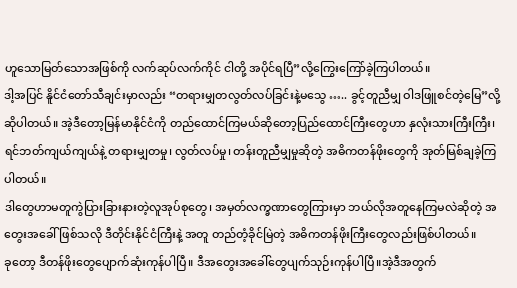ဟူသောမြတ်သောအဖြစ်ကို လက်ဆုပ်လက်ကိုင် ငါတို့ အပိုင်ရပြီ”လို့ကြွေးကြော်ခဲ့ကြပါတယ်။
ဒါ့အပြင် နိူင်ငံတော်သီချင်းမှာလည်း “တရားမျှတလွတ်လပ်ခြင်းနဲ့မသွေ ….. ခွင့်တူညီမျှ ဝါဒဖြူစင်တဲ့မြေ”လို့ဆိုပါတယ်။ အဲ့ဒီတော့မြန်မာနိုင်ငံကို တည်ထောင်ကြမယ်ဆိုတော့ပြည်ထောင်ကြီးတွေဟာ နှလုံးသားကြီးကြီး၊ရင်ဘတ်ကျယ်ကျယ်နဲ့ တရားမျှတမှု၊ လွတ်လပ်မှု၊ တန်းတူညီမျှမှုဆိုတဲ့ အဓိကတန်ဖိုးတွေကို အုတ်မြစ်ချခဲ့ကြပါတယ်။
ဒါတွေဟာမတူကွဲပြားခြားနားတဲ့လူအုပ်စုတွေ၊ အမှတ်လက္ခဏာတွေကြားမှာ ဘယ်လိုအတူနေကြမလဲဆိုတဲ့ အတွေးအခေါ်ဖြစ်သလို ဒီတိုင်းနိုင်ငံကြီးနဲ့ အတူ တည်တံ့ခိုင်မြဲတဲ့ အဓိကတန်ဖိုးကြီးတွေလည်းဖြစ်ပါတယ်။
ခုတော့ ဒီတန်ဖိုးတွေပျောက်ဆုံးကုန်ပါပြီ။ ဒီအတွေးအခေါ်တွေပျက်သုဉ်းကုန်ပါပြီ။အဲ့ဒီအတွက်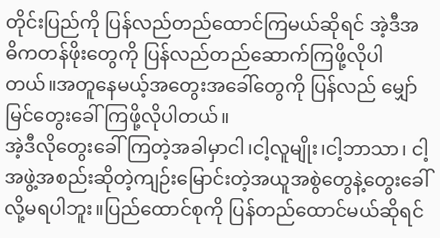တိုင်းပြည်ကို ပြန်လည်တည်ထောင်ကြမယ်ဆိုရင် အဲ့ဒီအဓိကတန်ဖိုးတွေကို ပြန်လည်တည်ဆောက်ကြဖို့လိုပါတယ်။အတူနေမယ့်အတွေးအခေါ်တွေကို ပြန်လည် မျှော်မြင်တွေးခေါ်ကြဖို့လိုပါတယ်။
အဲ့ဒီလိုတွေးခေါ်ကြတဲ့အခါမှာငါ၊ငါ့လူမျိုး၊ငါ့ဘာသာ၊ ငါ့အဖွဲ့အစည်းဆိုတဲ့ကျဉ်းမြောင်းတဲ့အယူအစွဲတွေနဲ့တွေးခေါ်လို့မရပါဘူး။ပြည်ထောင်စုကို ပြန်တည်ထောင်မယ်ဆိုရင်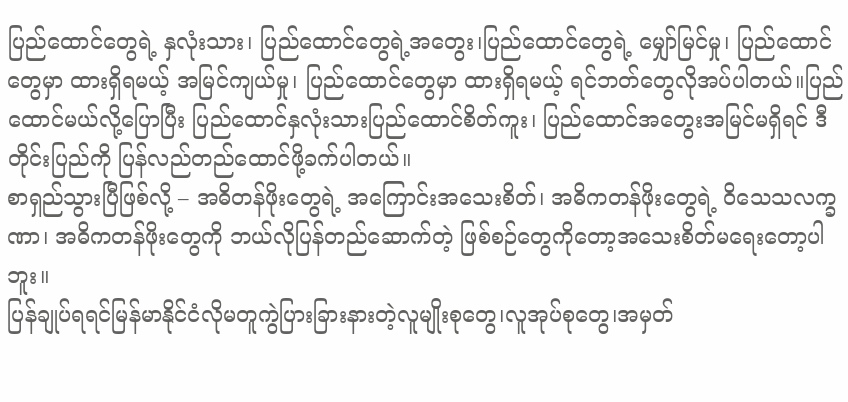ပြည်ထောင်တွေရဲ့ နှလုံးသား၊ ပြည်ထောင်တွေရဲ့အတွေး၊ပြည်ထောင်တွေရဲ့ မျှော်မြင်မှု၊ ပြည်ထောင်တွေမှာ ထားရှိရမယ့် အမြင်ကျယ်မှု၊ ပြည်ထောင်တွေမှာ ထားရှိရမယ့် ရင်ဘတ်တွေလိုအပ်ပါတယ်။ပြည်ထောင်မယ်လို့ပြောပြီး ပြည်ထောင်နှလုံးသားပြည်ထောင်စိတ်ကူး၊ ပြည်ထောင်အတွေးအမြင်မရှိရင် ဒီတိုင်းပြည်ကို ပြန်လည်တည်ထောင်ဖို့ခက်ပါတယ်။
စာရှည်သွားပြီဖြစ်လို့ – အဓိတန်ဖိုးတွေရဲ့ အကြောင်းအသေးစိတ်၊ အဓိကတန်ဖိုးတွေရဲ့ ၀ိသေသလက္ခဏာ၊ အဓိကတန်ဖိုးတွေကို ဘယ်လိုပြန်တည်ဆောက်တဲ့ ဖြစ်စဉ်တွေကိုတော့အသေးစိတ်မရေးတော့ပါဘူး။
ပြန်ချုပ်ရရင်မြန်မာနိုင်ငံလိုမတူကွဲပြားခြားနားတဲ့လူမျိုးစုတွေ၊လူအုပ်စုတွေ၊အမှတ်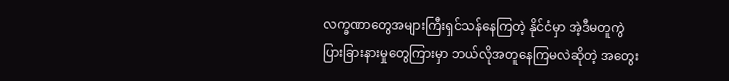လက္ခဏာတွေအများကြီးရှင်သန်နေကြတဲ့ နိုင်ငံမှာ အဲ့ဒီမတူကွဲပြားခြားနားမှုတွေကြားမှာ ဘယ်လိုအတူနေကြမလဲဆိုတဲ့ အတွေး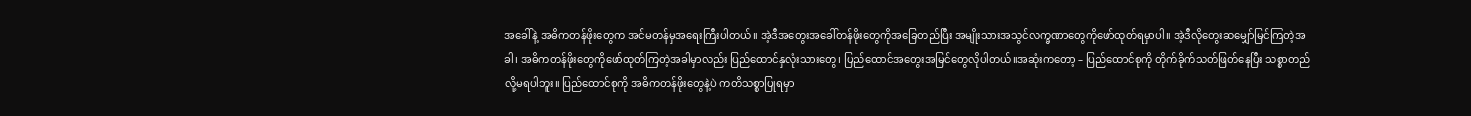အခေါ်နဲ့ အဓိကတန်ဖိုးတွေက အင်မတန်မှအရေးကြီးပါတယ်။ အဲ့ဒီအတွေးအခေါ်တန်ဖိုးတွေကိုအခြေတည်ပြီး အမျိုးသားအသွင်လက္ခဏာတွေကိုဖော်ထုတ်ရမှာပါ။ အဲ့ဒီလိုတွေးဆမျှော်မြင်ကြတဲ့အခါ၊ အဓိကတန်ဖိုးတွေကိုဖော်ထုတ်ကြတဲ့အခါမှာလည်း ပြည်ထောင်နှလုံးသားတွေ၊ ပြည်ထောင်အတွေးအမြင်တွေလိုပါတယ်။အဆုံးကတော့ – ပြည်ထောင်စုကို တိုက်ခိုက်သတ်ဖြတ်နေပြီး သစ္စာတည်လို့မရပါဘူး။ ပြည်ထောင်စုကို အဓိကတန်ဖိုးတွေနဲ့ပဲ ကတိသစ္စာပြုရမှာ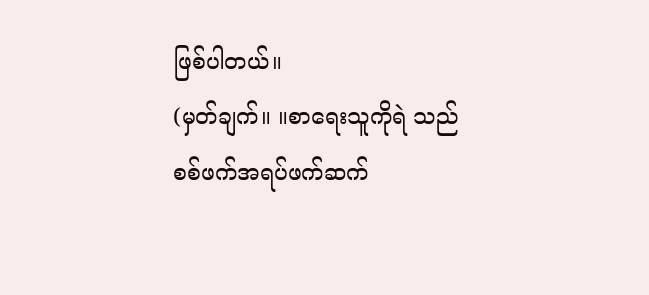ဖြစ်ပါတယ်။
(မှတ်ချက်။ ။စာရေးသူကိုရဲ သည် စစ်ဖက်အရပ်ဖက်ဆက်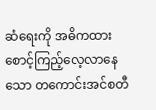ဆံရေးကို အဓိကထားစောင့်ကြည့်လေ့လာနေသော တကောင်းအင်စတီ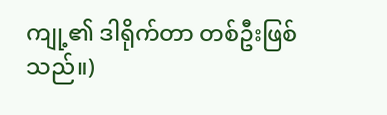ကျု့၏ ဒါရိုက်တာ တစ်ဦးဖြစ်သည်။)